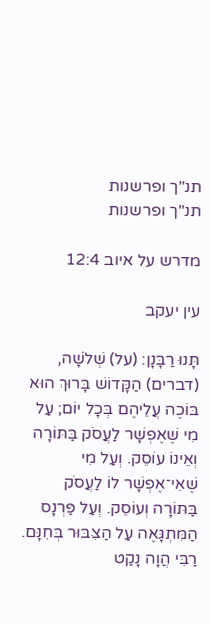תנ"ך ופרשנות
תנ"ך ופרשנות

מדרש על איוב 12:4

עין יעקב

תָּנוּ רַבָּנָן: (על) שְׁלֹשָׁה, (דברים) הַקָּדוֹשׁ בָּרוּךְ הוּא בּוֹכֶה עֲלֵיהֶם בְּכָל יוֹם; עַל מִי שֶׁאֶפְשָׁר לַעֲסֹק בַּתּוֹרָה וְאֵינוֹ עוֹסֵק. וְעַל מִי שֶׁאִי־אֶפְשָׁר לוֹ לַעֲסֹק בַּתּוֹרָה וְעוֹסֵק. וְעַל פַּרְנָס הַמִּתְגָּאֶה עַל הַצִּבּוּר בְּחִנָּם. רַבִּי הֲוָה נָקַט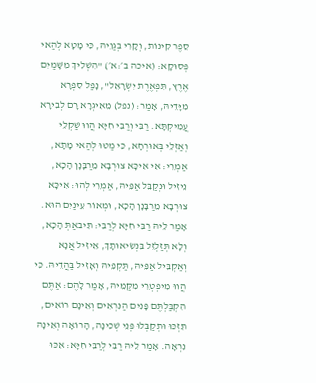סֵפֶר קִינוֹת, וְקָרִי בְּגַוֵיהּ, כִּי מָטָא לְהַאי פְּסוּקָא: (איכה ב׳:א׳) "הִשְׁלִיךְ מִשָּׁמַיִם אֶרֶץ, תִּפְאֶרֶת יִשְׂרָאֵל", נָפַל סִפְרָא מִיָּדֵיהּ, אָמַר: (נפל) מֵאִיגְרָא רָם לְבִירָא עֲמִיקְתָּא. רַבִּי וְרַבִּי חִיָּא הֲווּ שַׁקְלֵי וְאַזְלֵי בְּאוּרְחָא, כִּי מַטּוּ לְהַאי מָתָא, אַמְרֵי: אִי אִיכָּא צוּרְבָא מֵרַבָּנָן הָכָא, נֵיזִיל וּנְקַבֵּל אַפֵּיהּ, אַמְרֵי לְהוּ: אִיכָּא צוּרְבָא מֵרַבָּנָן הָכָא, וּמְאוֹר עֵינַיִם הוּא. אָמַר לֵיהּ רַבִּי חִיָּא לְרַבִּי: תִּיבאַתְּ הָכָא, וְלָא תְּזַלְזֵל בִּנְשִׂיאוּתָךְ, אֵיזִיל אֲנָא וְאַקְבִּיל אַפֵּיהּ, תַּקְפֵּיהּ וְאָזִיל בַּהֲדֵיהּ. כִּי הֲווּ מִיפְטְרֵי מִקַּמֵּיהּ, אָמַר לָהֶם: אַתֶּם הִקְבַּלְתֶּם פָּנִים הַנִּרְאִים וְאֵינָם רוֹאִים, תִּזְכּוּ וּתְקַבְּלוּ פְּנֵי שְׁכִינָה, הָרוֹאָה וְאֵינָהּ נִרְאָה. אָמַר לֵיהּ רַבִּי לְרַבִּי חִיָּא: אִכּוּ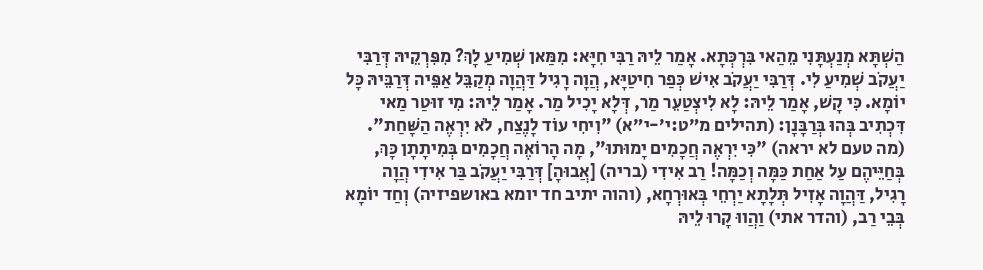הַשְׁתָּא מְנַעְתָּנִי מֵהַאי בִּרְכְּתָא. אָמַר לֵיהּ רַבִּי חִיָּא: מִמַּאן שְׁמִיעַ לָךְ? מִפִּרְקֵיהּ דְּרַבִּי יַעֲקֹב שְׁמִיעַ לִי. דְּרַבִּי יַעֲקֹב אִישׁ כְּפַר חִיטַיָּא, הֲוָה רָגִיל דַּהֲוָה מְקַבֵּל אַפֵּיה דְּרַבֵּיהּ כָּל יוֹמָא. כִּי קָשׁ, אָמַר לֵיהּ: לָא לִיצְטַעֵר מַר, דְּלָא יָכִיל מַר. אָמַר לֵיהּ: מִי זוּטַר מַאי דִּכְתִיב בְּהוּ בְּרַבָּנָן: (תהילים מ״ט:י׳-י״א) "וִיחִי עוֹד לָנֶצַח, לֹא יִרְאֶה הַשָּׁחַת". (מה טעם לא יראה) "כִּי יִרְאֶה חֲכָמִים יָמוּתוּ", מָה הָרוֹאֶה חֲכָמִים בְּמִיתָתָן כָּךְ, בְּחַיֵּיהֶם עַל אַחַת כַּמָּה וְכַמָּה! רַב אִידִי (בריה) [אֲבוּהָ] דְּרַבִּי יַעֲקֹב בַּר אִידִי הֲוָה רָגִיל, דַּהֲוָה אָזִיל תְּלָתָא יַרְחֵי בְּאוּרְחָא, (והוה יתיב חד יומא באושפיזיה) וְחַד יוֹמָא בְּבֵי רַב, (והדר אתי) וַהֲווּ קָרוּ לֵיהּ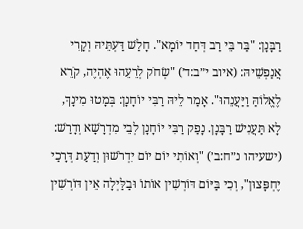רַבָּנָן: "בַּר בֵּי רַב דְּחַד יוֹמָא". חָלַשׁ דַּעְתֵּיהּ וְקָרִי אֲנַפְשֵׁיהּ: (איוב י״ב:ד׳) "שְׂחֹק לְרֵעֵהוּ אֶהְיֶה, קֹרֵא לֶאֱלוֹהַּ וַיַּעֲנֵהוּ". אָמַר לֵיהּ רַבִּי יוֹחָנָן: בְּמָטוּ מִינָךְ, לָא תַּעֲנִישׁ רַבָּנָן. נָפַק רַבִּי יוֹחָנָן לְבֵי מִדְרָשָׁא וְדָרַשׁ: (ישעיהו נ״ח:ב׳) "וְאוֹתִי יוֹם יוֹם יִדְרֹשׁוּן וְדַעַת דְּרָכַי יֶחְפָּצוּן", וְכִי בַּיּוֹם דּוֹרְשִׁין אוֹתוֹ וּבַלַּיְלָה אֵין דּוֹרְשִׁין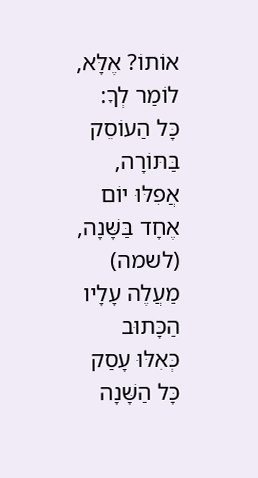אוֹתוֹ? אֶלָּא, לוֹמַר לְךָ: כָּל הַעוֹסֵק בַּתּוֹרָה, אֲפִלּוּ יוֹם אֶחָד בַּשָּׁנָה, (לשמה) מַעֲלֶה עָלָיו הַכָּתוּב כְּאִלּוּ עָסַק כָּל הַשָּׁנָה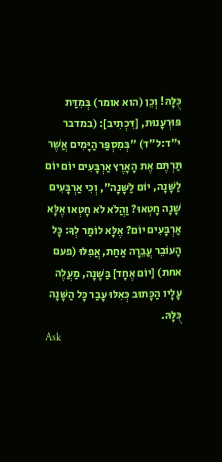כֻּלָּהּ! וְכֵן (הוא אומר) בְּמִדַּת פּוּרְעָנוּת, [דִּכְתִיב]: (במדבר י״ד:ל״ד) "בְּמִסְפַּר הַיָּמִים אֲשֶׁר תַּרְתֶּם אֶת הָאָרֶץ אַרְבָּעִים יוֹם יוֹם לַשָּׁנָה, יוֹם לַשָּׁנָה", וְכִי אַרְבָּעִים שָׁנָה חָטְאוּ? וַהֲלֹא לֹא חָטְאוּ אֶלָּא אַרְבָּעִים יוֹם? אֶלָּא לוֹמַר לְךָ: כָּל הָעוֹבֵר עֲבֵרָה אַחַת, אֲפִלּוּ (פעם אחת) [יוֹם אֶחָד] בַּשָּׁנָה, מַעֲלֶה עָלָיו הַכָּתוּב כְּאִלּוּ עָבַר כָּל הַשָּׁנָה כֻּלָּהּ.
Ask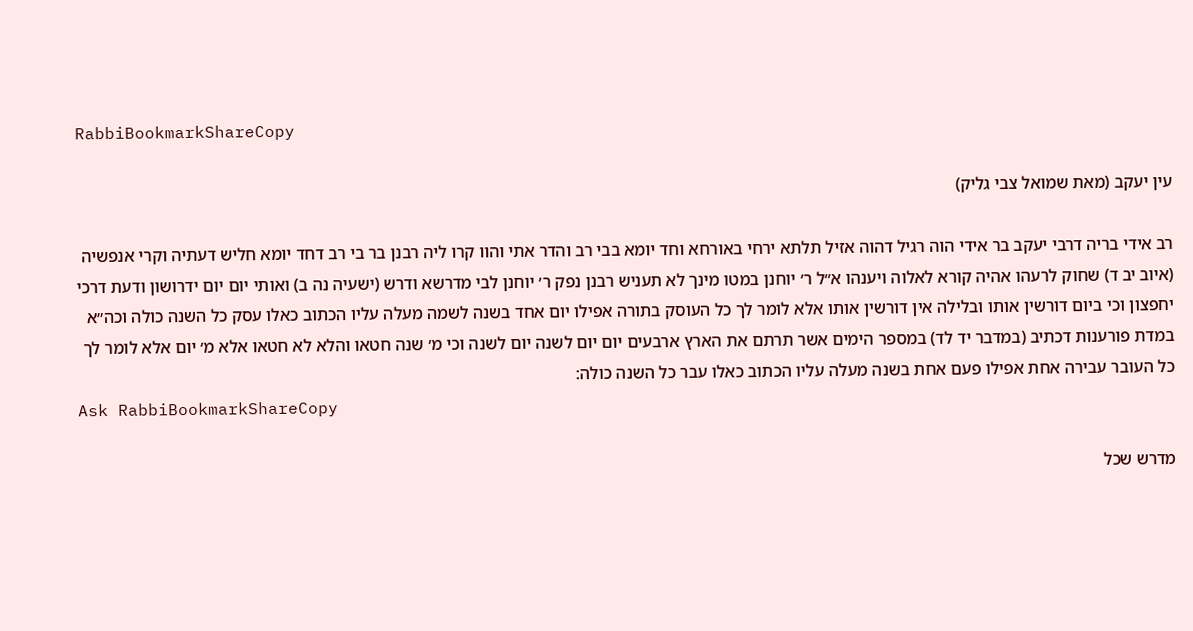RabbiBookmarkShareCopy

עין יעקב (מאת שמואל צבי גליק)

רב אידי בריה דרבי יעקב בר אידי הוה רגיל דהוה אזיל תלתא ירחי באורחא וחד יומא בבי רב והדר אתי והוו קרו ליה רבנן בר בי רב דחד יומא חליש דעתיה וקרי אנפשיה (איוב יב ד) שחוק לרעהו אהיה קורא לאלוה ויענהו א״ל ר׳ יוחנן במטו מינך לא תעניש רבנן נפק ר׳ יוחנן לבי מדרשא ודרש (ישעיה נה ב) ואותי יום יום ידרושון ודעת דרכי יחפצון וכי ביום דורשין אותו ובלילה אין דורשין אותו אלא לומר לך כל העוסק בתורה אפילו יום אחד בשנה לשמה מעלה עליו הכתוב כאלו עסק כל השנה כולה וכה״א במדת פורענות דכתיב (במדבר יד לד) במספר הימים אשר תרתם את הארץ ארבעים יום יום לשנה יום לשנה וכי מ׳ שנה חטאו והלא לא חטאו אלא מ׳ יום אלא לומר לך כל העובר עבירה אחת אפילו פעם אחת בשנה מעלה עליו הכתוב כאלו עבר כל השנה כולה:
Ask RabbiBookmarkShareCopy

מדרש שכל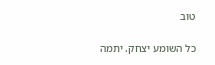טוב

כל השומע יצחק. יתמה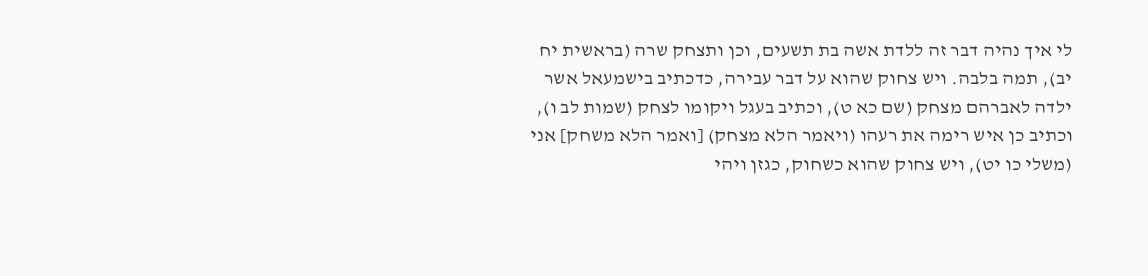לי איך נהיה דבר זה ללדת אשה בת תשעים, וכן ותצחק שרה (בראשית יח יב), תמה בלבה. ויש צחוק שהוא על דבר עבירה, כדכתיב בישמעאל אשר ילדה לאברהם מצחק (שם כא ט), וכתיב בעגל ויקומו לצחק (שמות לב ו), וכתיב כן איש רימה את רעהו (ויאמר הלא מצחק) [ואמר הלא משחק] אני (משלי כו יט), ויש צחוק שהוא כשחוק, כגזן ויהי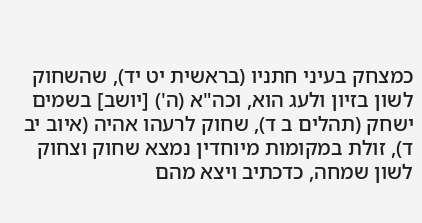כמצחק בעיני חתניו (בראשית יט יד), שהשחוק לשון בזיון ולעג הוא, וכה"א (ה') [יושב] בשמים ישחק (תהלים ב ד), שחוק לרעהו אהיה (איוב יב ד), זולת במקומות מיוחדין נמצא שחוק וצחוק לשון שמחה, כדכתיב ויצא מהם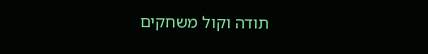תודה וקול משחקים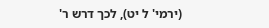(ירמי' ל יט), לכך דרש ר'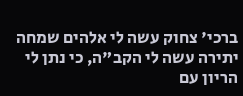ברכי' צחוק עשה לי אלהים שמחה יתירה עשה לי הקב"ה, כי נתן לי הריון עם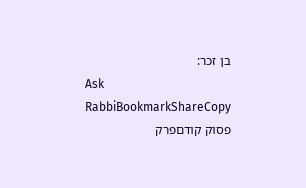בן זכר:
Ask RabbiBookmarkShareCopy
פסוק קודםפרק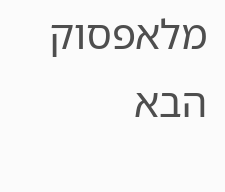מלאפסוק הבא